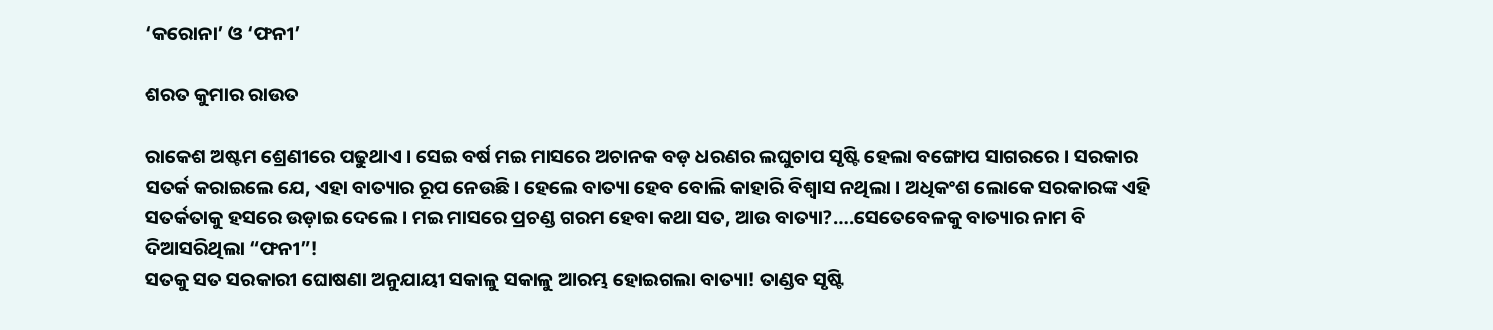‘କରୋନା’ ଓ ‘ଫନୀ’

ଶରତ କୁମାର ରାଉତ

ରାକେଶ ଅଷ୍ଟମ ଶ୍ରେଣୀରେ ପଢୁଥାଏ । ସେଇ ବର୍ଷ ମଇ ମାସରେ ଅଚାନକ ବଡ଼ ଧରଣର ଲଘୁଚାପ ସୃଷ୍ଟି ହେଲା ବଙ୍ଗୋପ ସାଗରରେ । ସରକାର ସତର୍କ କରାଇଲେ ଯେ, ଏହା ବାତ୍ୟାର ରୂପ ନେଉଛି । ହେଲେ ବାତ୍ୟା ହେବ ବୋଲି କାହାରି ବିଶ୍ୱାସ ନଥିଲା । ଅଧିକଂଶ ଲୋକେ ସରକାରଙ୍କ ଏହି ସତର୍କତାକୁ ହସରେ ଉଡ଼ାଇ ଦେଲେ । ମଇ ମାସରେ ପ୍ରଚଣ୍ଡ ଗରମ ହେବା କଥା ସତ, ଆଉ ବାତ୍ୟା?….ସେତେବେଳକୁ ବାତ୍ୟାର ନାମ ବି ଦିଆସରିଥିଲା “ଫନୀ”!
ସତକୁ ସତ ସରକାରୀ ଘୋଷଣା ଅନୁଯାୟୀ ସକାଳୁ ସକାଳୁ ଆରମ୍ଭ ହୋଇଗଲା ବାତ୍ୟା! ତାଣ୍ଡବ ସୃଷ୍ଟି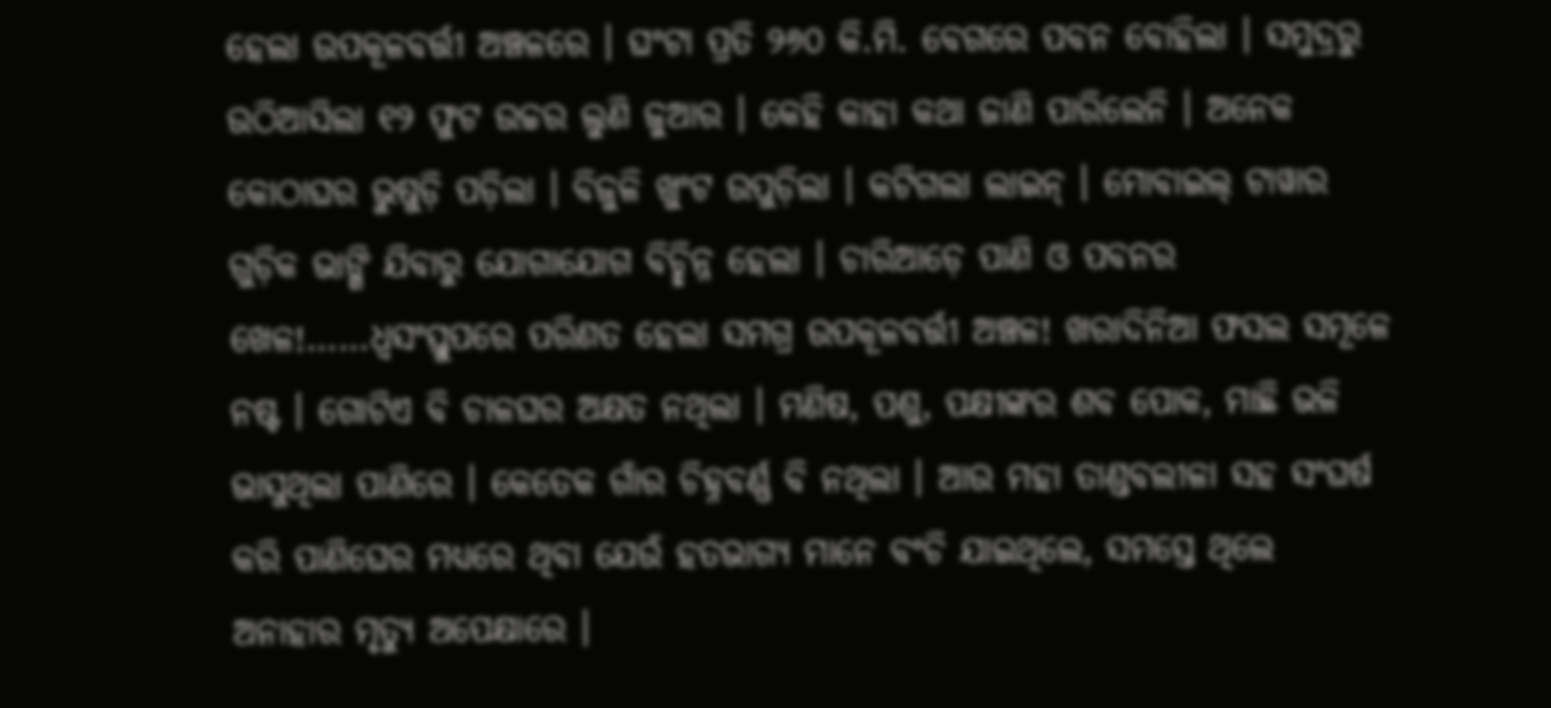ହେଲା ଉପକୂଳବର୍ତ୍ତୀ ଅଞ୍ଚଳରେ । ଘଂଟା ପ୍ରତି ୨୬୦ କି.ମି. ବେଗରେ ପବନ ବୋହିଲା । ସମୁଦ୍ରରୁ ଉଠିଆସିଲା ୧୨ ଫୁଟ ଉଚ୍ଚର ଲୁଣି ଜୁଆର । କେହି କାହା କଥା ଜାଣି ପାରିଲେନି । ଅନେକ କୋଠାଘର ଭୁଷୁଡ଼ି ପଡ଼ିଲା । ବିଜୁଳି ଖୁଂଟ ଉପୁଡ଼ିଲା । କଟିଗଲା ଲାଇନ୍ । ମୋବାଇଲ୍ ଟାୱାର ଗୁଡ଼ିକ ଭାଙ୍ଗି ଯିବାରୁ ଯୋଗାଯୋଗ ବିଚ୍ଛିନ୍ନ ହେଲା । ଚାରିଆଡ଼େ ପାଣି ଓ ପବନର ଖେଳ!……ଧ୍ୱସଂସ୍ତୁପରେ ପରିଣତ ହେଲା ସମଗ୍ର ଉପକୂଳବର୍ତ୍ତୀ ଅଞ୍ଚଳ! ଖରାଦିନିଆ ଫସଲ ସମୂଳେ ନଷ୍ଟ । ଗୋଟିଏ ବି ଚାଳଘର ଅକ୍ଷତ ନଥିଲା । ମଣିଷ, ପଶୁ, ପକ୍ଷୀଙ୍କର ଶବ ପୋକ, ମାଛି ଭଳି ଭାସୁଥିଲା ପାଣିରେ । କେତେକ ଗାଁର ଚିହ୍ନବର୍ଣ୍ଣ ବି ନଥିଲା । ଆଉ ମହା ତାଣ୍ଡବଲୀଳା ସହ ସଂଘର୍ଷ କରି ପାଣିଘେର ମଧ୍ୟରେ ଥିବା ଯେଉଁ ହତଭାଗ୍ୟ ମାନେ ବଂଚି ଯାଇଥିଲେ, ସମସ୍ତେ ଥିଲେ ଅନାହାର ମୃତ୍ୟୁ ଅପେକ୍ଷାରେ ।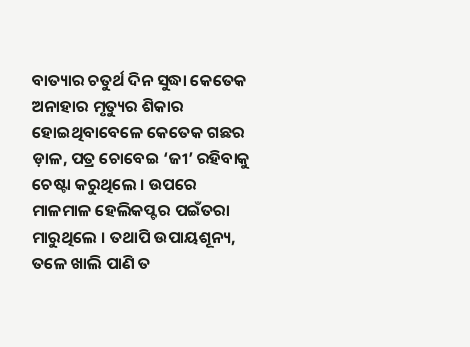ବାତ୍ୟାର ଚତୁର୍ଥ ଦିନ ସୁଦ୍ଧା କେତେକ ଅନାହାର ମୃତ୍ୟୁର ଶିକାର ହୋଇଥିବାବେଳେ କେତେକ ଗଛର ଡ଼ାଳ, ପତ୍ର ଚୋବେଇ ‘ଜୀ’ ରହିବାକୁ ଚେଷ୍ଟା କରୁଥିଲେ । ଉପରେ ମାଳମାଳ ହେଲିକପ୍ଟର ପଇଁତରା ମାରୁଥିଲେ । ତଥାପି ଉପାୟଶୂନ୍ୟ, ତଳେ ଖାଲି ପାଣି ତ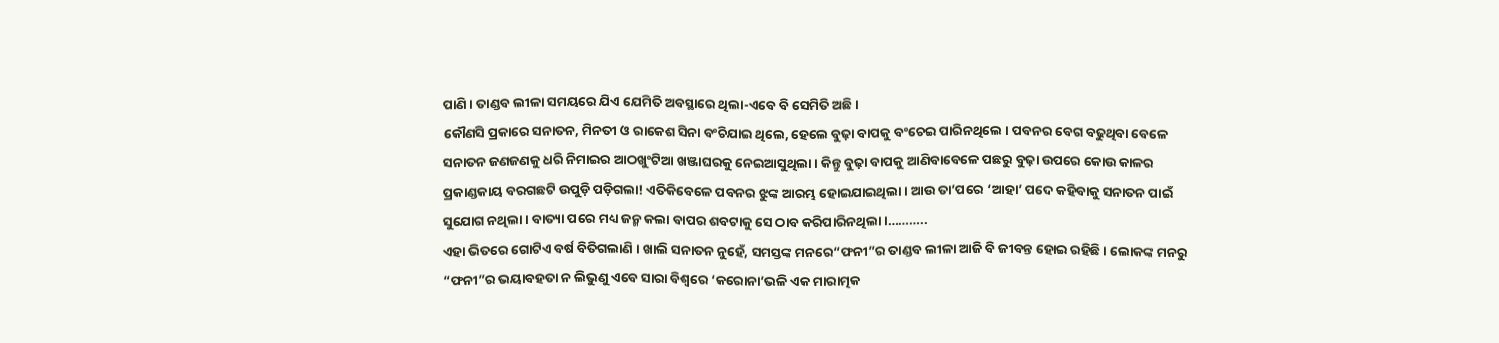ପାଣି । ତାଣ୍ଡବ ଲୀଳା ସମୟରେ ଯିଏ ଯେମିତି ଅବସ୍ଥାରେ ଥିଲା-ଏବେ ବି ସେମିତି ଅଛି ।
କୌଣସି ପ୍ରକାରେ ସନାତନ, ମିନତୀ ଓ ରାକେଶ ସିନା ବଂଚିଯାଇ ଥିଲେ, ହେଲେ ବୁଢ଼ା ବାପକୁ ବଂଚେଇ ପାରିନଥିଲେ । ପବନର ବେଗ ବଢୁଥିବା ବେଳେ ସନାତନ ଜଣଜଣକୁ ଧରି ନିମାଇର ଆଠଖୁଂଟିଆ ଖଞ୍ଜାଘରକୁ ନେଇଆସୁଥିଲା । କିନ୍ତୁ ବୁଢ଼ା ବାପକୁ ଆଣିବାବେଳେ ପଛରୁ ବୁଢ଼ା ଉପରେ କୋଉ କାଳର ପ୍ରକାଣ୍ଡକାୟ ବରଗଛଟି ଉପୁଡ଼ି ପଡ଼ିଗଲା! ଏତିକିବେଳେ ପବନର ଝୁଙ୍କ ଆରମ୍ଭ ହୋଇଯାଇଥିଲା । ଆଉ ତା’ପରେ ‘ଆହା’ ପଦେ କହିବାକୁ ସନାତନ ପାଇଁ ସୁଯୋଗ ନଥିଲା । ବାତ୍ୟା ପରେ ମଧ୍ୟ ଜନ୍ମ କଲା ବାପର ଶବଟାକୁ ସେ ଠାବ କରିପାରିନଥିଲା ।………..
ଏହା ଭିତରେ ଗୋଟିଏ ବର୍ଷ ବିତିଗଲାଣି । ଖାଲି ସନାତନ ନୁହେଁ, ସମସ୍ତଙ୍କ ମନରେ“ଫନୀ”ର ତାଣ୍ଡବ ଲୀଳା ଆଜି ବି ଜୀବନ୍ତ ହୋଇ ରହିଛି । ଲୋକଙ୍କ ମନରୁ “ଫନୀ”ର ଭୟାବହତା ନ ଲିଭୁଣୁ ଏବେ ସାରା ବିଶ୍ୱରେ ‘କରୋନା’ଭଳି ଏକ ମାରାତ୍ମକ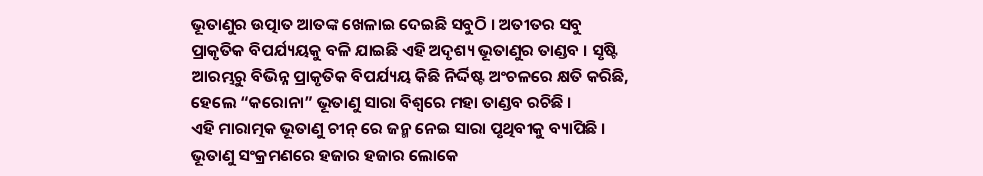ଭୂତାଣୁର ଉତ୍ପାତ ଆତଙ୍କ ଖେଳାଇ ଦେଇଛି ସବୁଠି । ଅତୀତର ସବୁ ପ୍ରାକୃତିକ ବିପର୍ଯ୍ୟୟକୁ ବଳି ଯାଇଛି ଏହି ଅଦୃଶ୍ୟ ଭୂତାଣୁର ତାଣ୍ଡବ । ସୃଷ୍ଟି ଆରମ୍ଭରୁ ବିଭିନ୍ନ ପ୍ରାକୃତିକ ବିପର୍ଯ୍ୟୟ କିଛି ନିର୍ଦ୍ଦିଷ୍ଟ ଅଂଚଳରେ କ୍ଷତି କରିଛି, ହେଲେ “କରୋନା” ଭୂତାଣୁ ସାରା ବିଶ୍ୱରେ ମହା ତାଣ୍ଡବ ରଚିଛି ।
ଏହି ମାରାତ୍ମକ ଭୂତାଣୁ ଚୀନ୍ ରେ ଜନ୍ମ ନେଇ ସାରା ପୃଥିବୀକୁ ବ୍ୟାପିଛି । ଭୂତାଣୁ ସଂକ୍ରମଣରେ ହଜାର ହଜାର ଲୋକେ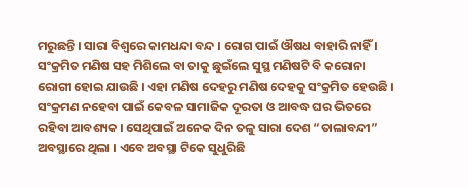ମରୁଛନ୍ତି । ସାରା ବିଶ୍ୱରେ କାମଧନ୍ଦା ବନ୍ଦ । ରୋଗ ପାଇଁ ଔଷଧ ବାହାରି ନାହିଁ । ସଂକ୍ରମିତ ମଣିଷ ସହ ମିଶିଲେ ବା ତାକୁ ଛୁଇଁଲେ ସୁସ୍ଥ ମଣିଷଟି ବି କରୋନା ରୋଗୀ ହୋଇ ଯାଉଛି । ଏହା ମଣିଷ ଦେହରୁ ମଣିଷ ଦେହକୁ ସଂକ୍ରମିତ ହେଉଛି । ସଂକ୍ରମଣ ନହେବା ପାଇଁ କେବଳ ସାମାଜିକ ଦୂରତା ଓ ଆବଦ୍ଧ ଘର ଭିତରେ ରହିବା ଆବଶ୍ୟକ । ସେଥିପାଇଁ ଅନେକ ଦିନ ତଳୁ ସାରା ଦେଶ “ତାଲାବନ୍ଦୀ” ଅବସ୍ଥାରେ ଥିଲା । ଏବେ ଅବସ୍ଥା ଟିକେ ସୁଧୁରିଛି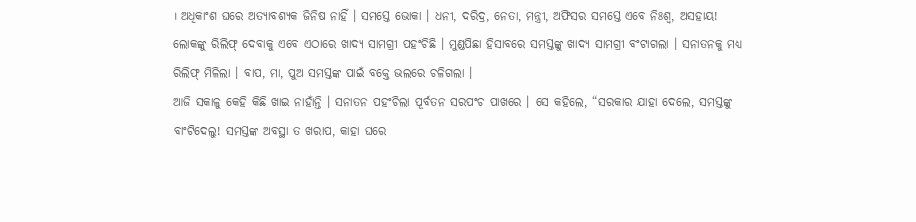। ଅଧିକାଂଶ ଘରେ ଅତ୍ୟାବଶ୍ୟକ ଜିନିଷ ନାହିଁ । ସମସ୍ତେ ଭୋକା । ଧନୀ, ଦରିଦ୍ର, ନେତା, ମନ୍ତ୍ରୀ, ଅଫିସର ସମସ୍ତେ ଏବେ ନିଃଶ୍ୱ, ଅସହାୟ!
ଲୋକଙ୍କୁ ରିଲିଫ୍ ଦେବାକୁ ଏବେ ଏଠାରେ ଖାଦ୍ୟ ସାମଗ୍ରୀ ପହଂଚିଛି । ମୁଣ୍ଡପିଛା ହିସାବରେ ସମସ୍ତଙ୍କୁ ଖାଦ୍ୟ ସାମଗ୍ରୀ ବଂଟାଗଲା । ସନାତନକୁ ମଧ୍ୟ ରିଲିଫ୍ ମିଳିଲା । ବାପ, ମା, ପୁଅ ସମସ୍ତଙ୍କ ପାଇଁ ବକ୍ତେ ଭଲରେ ଚଳିଗଲା ।
ଆଜି ସକାଳୁ କେହି କିଛି ଖାଇ ନାହାଁନ୍ତି । ସନାତନ ପହଂଚିଲା ପୂର୍ବତନ ସରପଂଚ ପାଖରେ । ସେ କହିଲେ, “ସରକାର ଯାହା ଦେଲେ, ସମସ୍ତଙ୍କୁ ବାଂଟିଦେଲୁ! ସମସ୍ତଙ୍କ ଅବସ୍ଥା ତ ଖରାପ, କାହା ଘରେ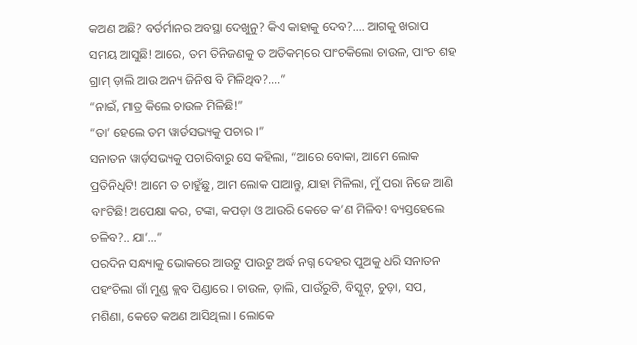କଅଣ ଅଛି? ବର୍ତର୍ମାନର ଅବସ୍ଥା ଦେଖୁନୁ? କିଏ କାହାକୁ ଦେବ?…. ଆଗକୁ ଖରାପ ସମୟ ଆସୁଛି! ଆରେ, ତମ ତିନିଜଣକୁ ତ ଅତିକମ୍‌ରେ ପାଂଚକିଲୋ ଚାଉଳ, ପାଂଚ ଶହ ଗ୍ରାମ୍ ଡ଼ାଲି ଆଉ ଅନ୍ୟ ଜିନିଷ ବି ମିଳିଥିବ?….”
“ନାଇଁ, ମାତ୍ର କିଲେ ଚାଉଳ ମିଳିଛି!”
“ତା’ ହେଲେ ତମ ୱାର୍ଡସଭ୍ୟକୁ ପଚାର ।”
ସନାତନ ୱାର୍ଡ଼ସଭ୍ୟକୁ ପଚାରିବାରୁ ସେ କହିଲା, “ଆରେ ବୋକା, ଆମେ ଲୋକ ପ୍ରତିନିଧିଟି! ଆମେ ତ ଚାହୁଁଛୁ, ଆମ ଲୋକ ପାଆନ୍ତୁ, ଯାହା ମିଳିଲା, ମୁଁ ପରା ନିଜେ ଆଣି ବାଂଟିଛି! ଅପେକ୍ଷା କର, ଟଙ୍କା, କପଡ଼ା ଓ ଆଉରି କେତେ କ’ଣ ମିଳିବ! ବ୍ୟସ୍ତହେଲେ ଚଳିବ?.. ଯା’…”
ପରଦିନ ସନ୍ଧ୍ୟାକୁ ଭୋକରେ ଆଉଟୁ ପାଉଟୁ ଅର୍ଦ୍ଧ ନଗ୍ନ ଦେହର ପୁଅକୁ ଧରି ସନାତନ ପହଂଚିଲା ଗାଁ ମୁଣ୍ଡ କ୍ଲବ ପିଣ୍ଡାରେ । ଚାଉଳ, ଡ଼ାଲି, ପାଉଁରୁଟି, ବିସ୍କୁଟ୍‌, ଚୁଡ଼ା, ସପ, ମଶିଣା, କେତେ କଅଣ ଆସିଥିଲା । ଲୋକେ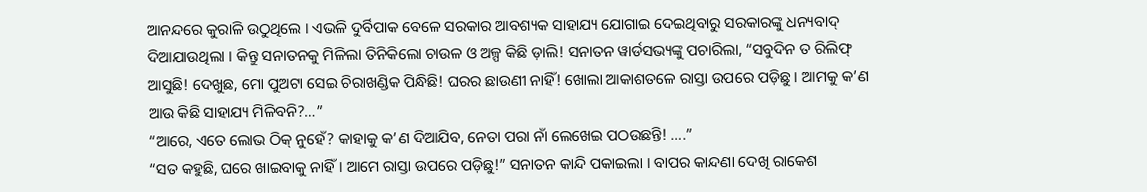ଆନନ୍ଦରେ କୁରାଳି ଉଠୁଥିଲେ । ଏଭଳି ଦୁର୍ବିପାକ ବେଳେ ସରକାର ଆବଶ୍ୟକ ସାହାଯ୍ୟ ଯୋଗାଇ ଦେଇଥିବାରୁ ସରକାରଙ୍କୁ ଧନ୍ୟବାଦ୍ ଦିଆଯାଉଥିଲା । କିନ୍ତୁ ସନାତନକୁ ମିଳିଲା ତିନିକିଲୋ ଚାଉଳ ଓ ଅଳ୍ପ କିଛି ଡ଼ାଲି! ସନାତନ ୱାର୍ଡସଭ୍ୟଙ୍କୁ ପଚାରିଲା, “ସବୁଦିନ ତ ରିଲିଫ୍ ଆସୁଛି! ଦେଖୁଛ, ମୋ ପୁଅଟା ସେଇ ଚିରାଖଣ୍ଡିକ ପିନ୍ଧିଛି! ଘରର ଛାଉଣୀ ନାହିଁ! ଖୋଲା ଆକାଶତଳେ ରାସ୍ତା ଉପରେ ପଡ଼ିଛୁ । ଆମକୁ କ’ଣ ଆଉ କିଛି ସାହାଯ୍ୟ ମିଳିବନି?…”
“ଆରେ, ଏତେ ଲୋଭ ଠିକ୍ ନୁହେଁ? କାହାକୁ କ’ଣ ଦିଆଯିବ, ନେତା ପରା ନାଁ ଲେଖେଇ ପଠଉଛନ୍ତି! ….”
“ସତ କହୁଛି, ଘରେ ଖାଇବାକୁ ନାହିଁ । ଆମେ ରାସ୍ତା ଉପରେ ପଡ଼ିଛୁ!” ସନାତନ କାନ୍ଦି ପକାଇଲା । ବାପର କାନ୍ଦଣା ଦେଖି ରାକେଶ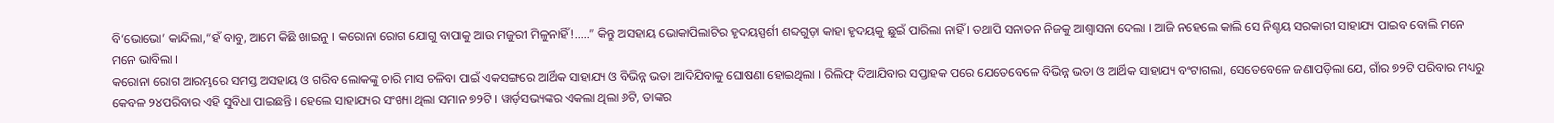ବି‘ଭୋଭୋ’ କାନ୍ଦିଲା,“ହଁ ବାବୁ, ଆମେ କିଛି ଖାଇନୁ । କରୋନା ରୋଗ ଯୋଗୁ ବାପାକୁ ଆଉ ମଜୁରୀ ମିଳୁନାହିଁ!…..” କିନ୍ତୁ ଅସହାୟ ଭୋକାପିଲାଟିର ହୃଦୟସ୍ପର୍ଶୀ ଶବ୍ଦଗୁଡ଼ା କାହା ହୃଦୟକୁ ଛୁଇଁ ପାରିଲା ନାହିଁ । ତଥାପି ସନାତନ ନିଜକୁ ଆଶ୍ୱାସନା ଦେଲା । ଆଜି ନହେଲେ କାଲି ସେ ନିଶ୍ଚୟ ସରକାରୀ ସାହାଯ୍ୟ ପାଇବ ବୋଲି ମନେ ମନେ ଭାବିଲା ।
କରୋନା ରୋଗ ଆରମ୍ଭରେ ସମସ୍ତ ଅସହାୟ ଓ ଗରିବ ଲୋକଙ୍କୁ ଚାରି ମାସ ଚଳିବା ପାଇଁ ଏକସଙ୍ଗରେ ଆର୍ଥିକ ସାହାଯ୍ୟ ଓ ବିଭିନ୍ନ ଭତା ଆଦିଯିବାକୁ ଘୋଷଣା ହୋଇଥିଲା । ରିଲିଫ୍ ଦିଆଯିବାର ସପ୍ତାହକ ପରେ ଯେତେବେଳେ ବିଭିନ୍ନ ଭତା ଓ ଆର୍ଥିକ ସାହାଯ୍ୟ ବଂଟାଗଲା, ସେତେବେଳେ ଜଣାପଡ଼ିଲା ଯେ, ଗାଁର ୭୨ଟି ପରିବାର ମଧ୍ୟରୁ କେବଳ ୨୪ପରିବାର ଏହି ସୁବିଧା ପାଇଛନ୍ତି । ହେଲେ ସାହାଯ୍ୟର ସଂଖ୍ୟା ଥିଲା ସମାନ ୭୨ଟି । ୱାର୍ଡ଼ସଭ୍ୟଙ୍କର ଏକଲା ଥିଲା ୬ଟି, ତାଙ୍କର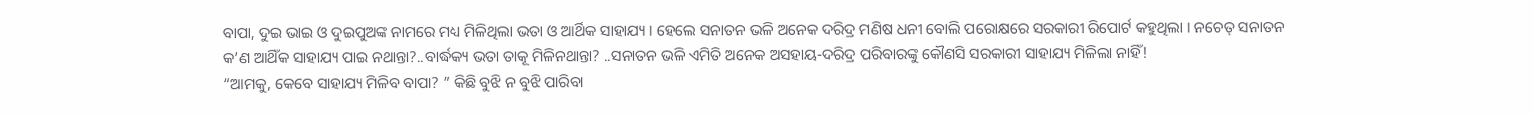ବାପା, ଦୁଇ ଭାଇ ଓ ଦୁଇପୁଅଙ୍କ ନାମରେ ମଧ୍ୟ ମିଳିଥିଲା ଭତା ଓ ଆର୍ଥିକ ସାହାଯ୍ୟ । ହେଲେ ସନାତନ ଭଳି ଅନେକ ଦରିଦ୍ର ମଣିଷ ଧନୀ ବୋଲି ପରୋକ୍ଷରେ ସରକାରୀ ରିପୋର୍ଟ କହୁଥିଲା । ନଚେତ୍ ସନାତନ କ’ଣ ଆଥିଁକ ସାହାଯ୍ୟ ପାଇ ନଥାନ୍ତା?..ବାର୍ଦ୍ଧକ୍ୟ ଭତା ତାକୂ ମିଳିନଥାନ୍ତା? ..ସନାତନ ଭଳି ଏମିତି ଅନେକ ଅସହାୟ-ଦରିଦ୍ର ପରିବାରଙ୍କୁ କୌଣସି ସରକାରୀ ସାହାଯ୍ୟ ମିଳିଲା ନାହିଁ!
“ଆମକୁ, କେବେ ସାହାଯ୍ୟ ମିଳିବ ବାପା? ” କିଛି ବୁଝି ନ ବୁଝି ପାରିବା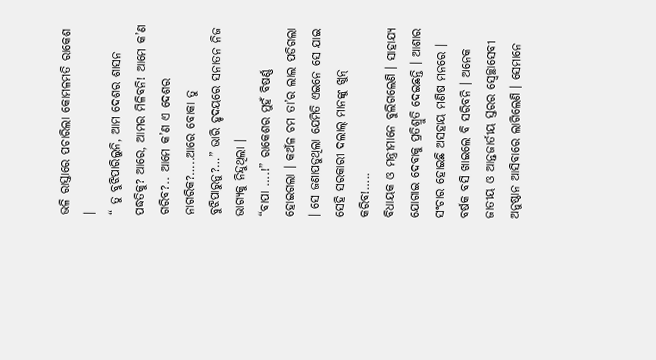ଭଳି ରାସ୍ତାରେ ପଚାରିଲା କୋମଳମତି ରାକେଶ ।
“ ତୁ ବୁଝିପାରିଲୁନି, ଆମ ଦେଶର ଶାସନ ପଦ୍ଧତିକୁ? ଆରେ, ଆମର ମିଳିବନି! ଆମେ କ’ଣ ଗରିବ?.. ଆମେ କ’ଣ ଏ ଦେଶର ନାଗରିକ?…..ଆରେ ବୋକା ତୁ ବୁଝିପାରୁନୁ?…” ଭାରି ହୃଦୟରେ ସନାତନ ନିଜ ଭାଗ୍ୟକୁ ନିନ୍ଦୁଥିଲା ।
“ବାପା ….!” ରାକେଶର ମୁହଁ ବିଷର୍ଣ୍ଣ ହୋଇଗଲା । କଅଁଳ ଚମ ତା’ର ଲାଲ ପଡିଗଲା । ସେ ଜଣାପଡୁଥିଲା ଯେମିତି ଏଇନେ ସେ ଯାଇ ସେହି ସରକାରୀ ଦଲାଲ୍ ମାନଙ୍କୁ ଖୁନ୍ କରିବ!…..
ବିଧାୟକ ଓ ମନ୍ତ୍ରୀମାନେ ବୁଲିଗଲେଣି । ସାହାଯ୍ୟ ଯୋଗାଇ ଦେବାକୁ ପ୍ରତିଶ୍ରୁତି ଦେଇଛନ୍ତି । ଆଶାର ସଂଚାର ହୋଇଛି ଅସହାୟ ମଣିଷ ମନରେ । ବର୍ଷକ ବସି ଖାଇଲେ ବି ସରିବନି । ଅନେକ ଜାତୀୟ ଓ ଆନ୍ତଜାର୍ତୀୟ ସ୍ତରର ସ୍ୱେଚ୍ଛାସେବୀ ଅନୁଷ୍ଠାନ ଆସିବାରେ ଲାଗିଲେଣି । ସେମାନେ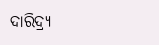ଦାରିଦ୍ର‌୍ୟ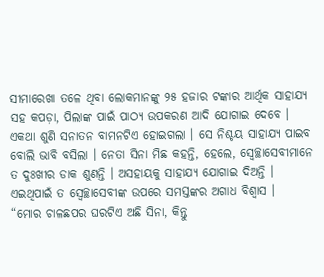ସୀମାରେଖା ତଳେ ଥିବା ଲୋକମାନଙ୍କୁ ୨୫ ହଜାର ଟଙ୍କାର ଆର୍ଥିକ ସାହାଯ୍ୟ ସହ କପଡ଼ା, ପିଲାଙ୍କ ପାଇଁ ପାଠ୍ୟ ଉପକରଣ ଆଦି ଯୋଗାଇ ଦେବେ ।
ଏକଥା ଶୁଣି ସନାତନ ବାମନଟିଏ ହୋଇଗଲା । ସେ ନିଶ୍ଚୟ ସାହାଯ୍ୟ ପାଇବ ବୋଲି ଭାବି ବସିଲା । ନେତା ସିନା ମିଛ କହନ୍ତି, ହେଲେ, ସ୍ୱେଚ୍ଛାସେବୀମାନେ ତ ଦୁଃଖୀର ଡାକ ଶୁଣନ୍ତି । ଅସହାୟକୁ ସାହାଯ୍ୟ ଯୋଗାଇ ଦିଅନ୍ତି । ଏଇଥିପାଇଁ ତ ସ୍ୱେଚ୍ଛାସେବୀଙ୍କ ଉପରେ ସମସ୍ତଙ୍କର ଅଗାଧ ବିଶ୍ୱାସ ।
“ମୋର ଚାଳଛପର ଘରଟିଏ ଅଛି ସିନା, କିନ୍ତୁ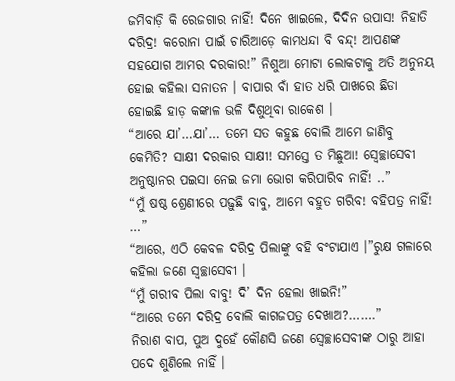ଜମିବାଡ଼ି କି ରେଜଗାର ନାହିଁ! ଦିନେ ଖାଇଲେ, ଦିଦିନ ଉପାସ! ନିହାତି ଦରିଦ୍ର! କରୋନା ପାଇଁ ଚାରିଆଡ଼େ କାମଧନ୍ଦା ବି ବନ୍ଦ୍‌! ଆପଣଙ୍କ ସହଯୋଗ ଆମର ଦରକାର!” ନିଶୁଆ ମୋଟା ଲୋକଟାକୁ ଅତି ଅନୁନୟ ହୋଇ କହିଲା ସନାତନ । ବାପାର ବାଁ ହାତ ଧରି ପାଖରେ ଛିଡା ହୋଇଛି ହାଡ଼ କଙ୍କାଳ ଭଳି ଦିଶୁଥିବା ରାକେଶ ।
“ଆରେ ଯା’…ଯା’… ତମେ ସତ କହୁଛ ବୋଲି ଆମେ ଜାଣିବୁ କେମିତି? ସାକ୍ଷୀ ଦରକାର ସାକ୍ଷୀ! ସମସ୍ତେ ତ ମିଛୁଆ! ସ୍ୱେଚ୍ଛାସେବୀ ଅନୁଷ୍ଠାନର ପଇସା ନେଇ ଜମା ଭୋଗ କରିପାରିବ ନାହିଁ! ..”
“ମୁଁ ଷଷ୍ଠ ଶ୍ରେଣୀରେ ପଢ଼ୁଛି ବାବୁ, ଆମେ ବହୁତ ଗରିବ! ବହିପତ୍ର ନାହିଁ! …”
“ଆରେ, ଏଠି କେବଳ ଦରିଦ୍ର ପିଲାଙ୍କୁ ବହି ବଂଟାଯାଏ ।”ରୁକ୍ଷ ଗଳାରେ କହିଲା ଜଣେ ସ୍ୱଚ୍ଛାସେବୀ ।
“ମୁଁ ଗରୀବ ପିଲା ବାବୁ! ଦି’ ଦିନ ହେଲା ଖାଇନି!”
“ଆରେ ତମେ ଦରିଦ୍ର ବୋଲି କାଗଜପତ୍ର ଦେଖାଅ?…….”
ନିରାଶ ବାପ, ପୁଅ ଦୁହେଁ କୌଣସି ଜଣେ ସ୍ୱେଚ୍ଛାସେବୀଙ୍କ ଠାରୁ ଆହା ପଦେ ଶୁଣିଲେ ନାହିଁ ।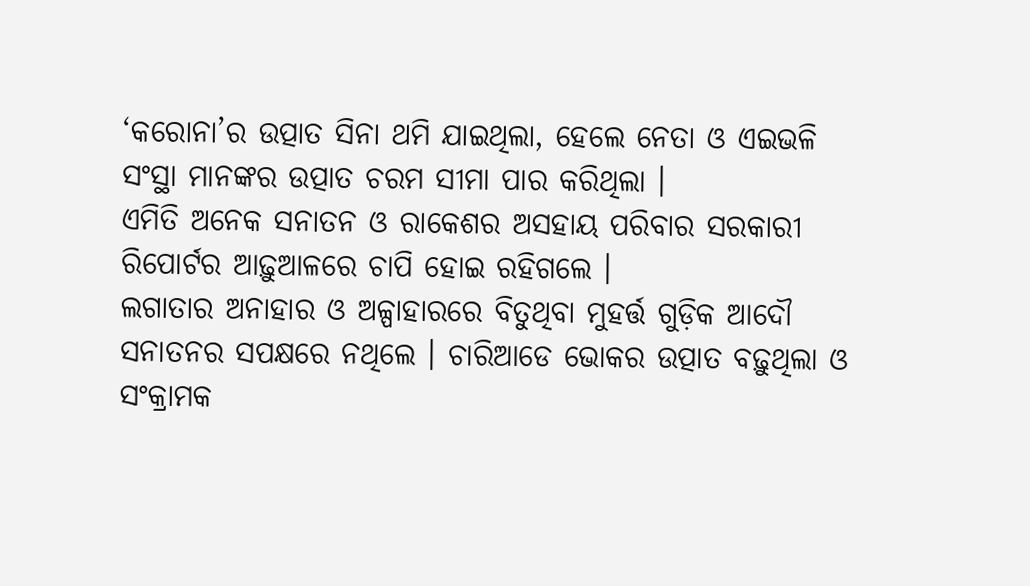‘କରୋନା’ର ଉତ୍ପାତ ସିନା ଥମି ଯାଇଥିଲା, ହେଲେ ନେତା ଓ ଏଇଭଳି ସଂସ୍ଥା ମାନଙ୍କର ଉତ୍ପାତ ଚରମ ସୀମା ପାର କରିଥିଲା ।
ଏମିତି ଅନେକ ସନାତନ ଓ ରାକେଶର ଅସହାୟ ପରିବାର ସରକାରୀ ରିପୋର୍ଟର ଆଢ଼ୁଆଳରେ ଚାପି ହୋଇ ରହିଗଲେ ।
ଲଗାତାର ଅନାହାର ଓ ଅଳ୍ପାହାରରେ ବିତୁଥିବା ମୁହର୍ତ୍ତ ଗୁଡ଼ିକ ଆଦୌ ସନାତନର ସପକ୍ଷରେ ନଥିଲେ । ଚାରିଆଡେ ଭୋକର ଉତ୍ପାତ ବଢ଼ୁଥିଲା ଓ ସଂକ୍ରାମକ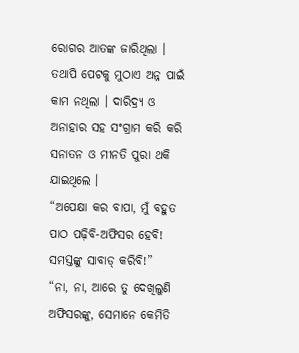ରୋଗର ଆତଙ୍କ ଜାରିଥିଲା । ତଥାପି ପେଟକୁ ମୁଠାଏ ଅନ୍ନ ପାଇଁ କାମ ନଥିଲା । ଦାରିଦ୍ର‌୍ୟ ଓ ଅନାହାର ସହ ସଂଗ୍ରାମ କରି କରି ସନାତନ ଓ ମୀନତି ପୁରା ଥକି ଯାଇଥିଲେ ।
“ଅପେକ୍ଷା କର ବାପା, ମୁଁ ବହୁତ ପାଠ ପଢ଼ିବି-ଅଫିସର ହେବି! ସମସ୍ତଙ୍କୁ ସାବାଡ୍ କରିବି!”
“ନା, ନା, ଆରେ ତୁ ଦେଖିଲୁଣି ଅଫିସରଙ୍କୁ, ସେମାନେ କେମିତି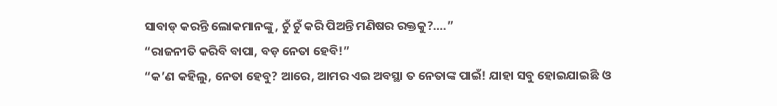ସାବାଡ୍ କରନ୍ତି ଲୋକମାନଙ୍କୁ, ଚୁଁ ଚୁଁ କରି ପିଅନ୍ତି ମଣିଷର ରକ୍ତକୁ?….”
“ରାଜନୀତି କରିବି ବାପା, ବଡ଼ ନେତା ହେବି!”
“କ’ଣ କହିଲୁ, ନେତା ହେବୁ? ଆରେ, ଆମର ଏଇ ଅବସ୍ଥା ତ ନେତାଙ୍କ ପାଇଁ! ଯାହା ସବୁ ହୋଇଯାଇଛି ଓ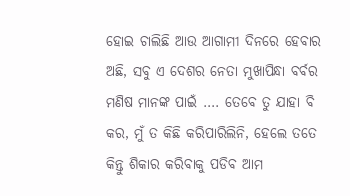ହୋଇ ଚାଲିଛି ଆଉ ଆଗାମୀ ଦିନରେ ହେବାର ଅଛି, ସବୁ ଏ ଦେଶର ନେତା ମୁଖାପିନ୍ଧା ବର୍ବର ମଣିଷ ମାନଙ୍କ ପାଇଁ …. ତେବେ ତୁ ଯାହା ବି କର, ମୁଁ ତ କିଛି କରିପାରିଲିନି, ହେଲେ ତତେ କିନ୍ତୁ ଶିକାର କରିବାକୁ ପଡିବ ଆମ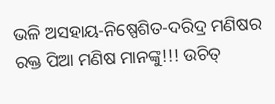ଭଳି ଅସହାୟ-ନିଷ୍ପେଶିତ-ଦରିଦ୍ର ମଣିଷର ରକ୍ତ ପିଆ ମଣିଷ ମାନଙ୍କୁ!!! ଉଚିତ୍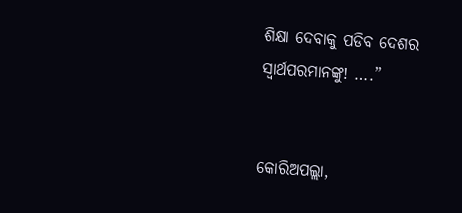ଶିକ୍ଷା ଦେବାକୁ ପଡିବ ଦେଶର ସ୍ୱାର୍ଥପରମାନଙ୍କୁ! ….”


କୋରିଅପଲ୍ଲା,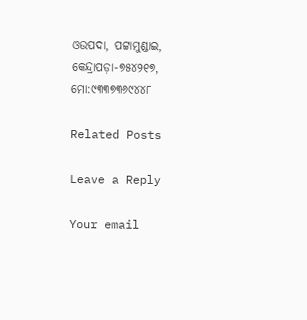ଓଉପଦା, ପଟ୍ଟାମୁଣ୍ଡାଇ, କେନ୍ଦ୍ରାପଡ଼ା-୭୫୪୨୧୭, ମୋ:୯୩୩୭୩୬୯୪୪୮

Related Posts

Leave a Reply

Your email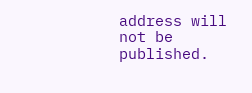address will not be published.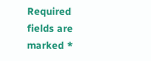Required fields are marked *